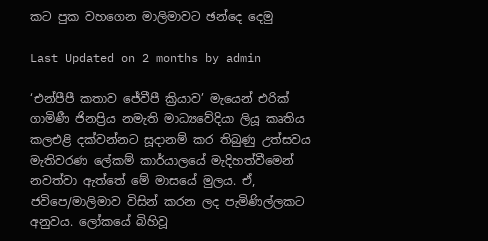කට පුක වහගෙන මාලිමාවට ඡන්දෙ දෙමු

Last Updated on 2 months by admin

‘එන්පීපී කතාව ජේවීපී ක්‍රියාව’ මැයෙන් එරික් ගාමිණී ජිනප්‍රිය නමැති මාධ්‍යවේදියා ලියූ කෘතිය කලඑළි දක්වන්නට සූදානම් කර තිබුණු උත්සවය මැතිවරණ ලේකම් කාර්යාලයේ මැදිහත්වීමෙන් නවත්වා ඇත්තේ මේ මාසයේ මුලය. ඒ, ජවිපෙ/මාලිමාව විසින් කරන ලද පැමිණිල්ලකට අනුවය. ලෝකයේ බිහිවූ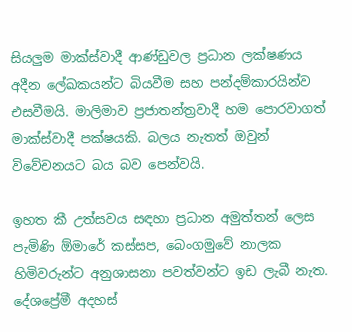සියලුම මාක්ස්වාදී ආණ්ඩුවල ප්‍රධාන ලක්ෂණය අදීන ලේඛකයන්ට බියවීම සහ පන්දම්කාරයින්ව එසවීමයි. මාලිමාව ප්‍රජාතන්ත්‍රවාදී හම පොරවාගත් මාක්ස්වාදී පක්ෂයකි. බලය නැතත් ඔවුන් විවේචනයට බය බව පෙන්වයි.

ඉහත කී උත්සවය සඳහා ප්‍රධාන අමුත්තන් ලෙස පැමිණි ඕමාරේ කස්සප, බෙංගමුවේ නාලක හිමිවරුන්ට අනුශාසනා පවත්වන්ට ඉඩ ලැබී නැත. දේශප්‍රේමී අදහස්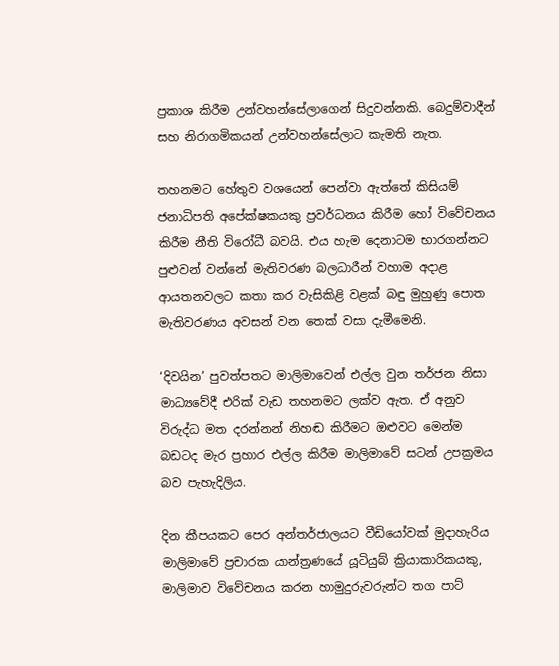ප්‍රකාශ කිරීම උන්වහන්සේලාගෙන් සිදුවන්නකි. බෙදුම්වාදීන් සහ නිරාගමිකයන් උන්වහන්සේලාට කැමති නැත.

තහනමට හේතුව වශයෙන් පෙන්වා ඇත්තේ කිසියම් ජනාධිපති අපේක්ෂකයකු ප්‍රවර්ධනය කිරීම හෝ විවේචනය කිරීම නීති විරෝධී බවයි. එය හැම දෙනාටම භාරගන්නට පුළුවන් වන්නේ මැතිවරණ බලධාරීන් වහාම අදාළ ආයතනවලට කතා කර වැසිකිළි වළක් බඳු මුහුණු පොත මැතිවරණය අවසන් වන තෙක් වසා දැමීමෙනි.

‘දිවයින’ පුවත්පතට මාලිමාවෙන් එල්ල වුන තර්ජන නිසා මාධ්‍යවේදී එරික් වැඩ තහනමට ලක්ව ඇත. ඒ අනුව විරුද්ධ මත දරන්නන් නිහඬ කිරීමට ඔළුවට මෙන්ම බඩටද මැර ප්‍රහාර එල්ල කිරීම මාලිමාවේ සටන් උපක්‍රමය බව පැහැදිලිය.

දින කීපයකට පෙර අන්තර්ජාලයට වීඩියෝවක් මුදාහැරිය මාලිමාවේ ප්‍රචාරක යාන්ත්‍රණයේ යූටියුබ් ක්‍රියාකාරිකයකු, මාලිමාව විවේචනය කරන හාමුදුරුවරුන්ට තග පාට්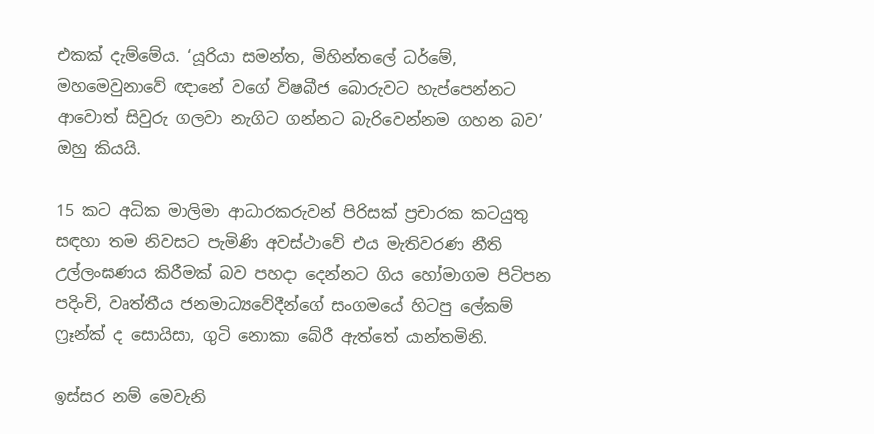එකක් දැම්මේය. ‘යූරියා සමන්ත, මිහින්තලේ ධර්මේ, මහමෙවුනාවේ ඥානේ වගේ විෂබීජ බොරුවට හැප්පෙන්නට ආවොත් සිවුරු ගලවා නැගිට ගන්නට බැරිවෙන්නම ගහන බව’ ඔහු කියයි.

15 කට අධික මාලිමා ආධාරකරුවන් පිරිසක් ප්‍රචාරක කටයුතු සඳහා තම නිවසට පැමිණි අවස්ථාවේ එය මැතිවරණ නීති උල්ලංඝණය කිරීමක් බව පහදා දෙන්නට ගිය හෝමාගම පිටිපන පදිංචි, වෘත්තීය ජනමාධ්‍යවේදීන්ගේ සංගමයේ හිටපු ලේකම් ෆ්‍රෑන්ක් ද සොයිසා, ගුටි නොකා බේරී ඇත්තේ යාන්තමිනි.

ඉස්සර නම් මෙවැනි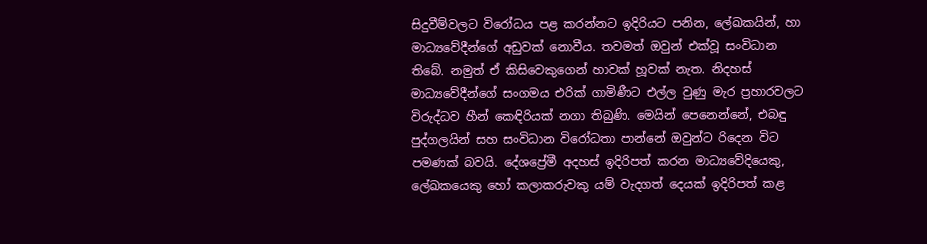සිදුවීම්වලට විරෝධය පළ කරන්නට ඉදිරියට පනින, ලේඛකයින්, හා මාධ්‍යවේදීන්ගේ අඩුවක් නොවීය. තවමත් ඔවුන් එක්වූ සංවිධාන තිබේ. නමුත් ඒ කිසිවෙකුගෙන් හාවක් හූවක් නැත. නිදහස් මාධ්‍යවේදීන්ගේ සංගමය එරික් ගාමිණීට එල්ල වුණු මැර ප්‍රහාරවලට විරුද්ධව හීන් කෙඳිරියක් නගා තිබුණි. මෙයින් පෙනෙන්නේ, එබඳු පුද්ගලයින් සහ සංවිධාන විරෝධතා පාන්නේ ඔවුන්ට රිදෙන විට පමණක් බවයි. දේශප්‍රේමී අදහස් ඉදිරිපත් කරන මාධ්‍යවේදියෙකු, ලේඛකයෙකු හෝ කලාකරුවකු යම් වැදගත් දෙයක් ඉදිරිපත් කළ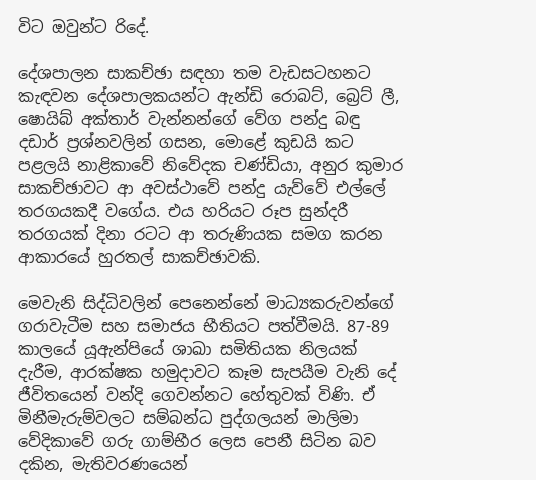විට ඔවුන්ට රිදේ.

දේශපාලන සාකච්ඡා සඳහා තම වැඩසටහනට කැඳවන දේශපාලකයන්ට ඇන්ඩි රොබට්, බ්‍රෙට් ලී, ෂොයිබ් අක්තාර් වැන්නන්ගේ වේග පන්දු බඳු දඩාර් ප්‍රශ්නවලින් ගසන, මොළේ කුඩයි කට පළලයි නාළිකාවේ නිවේදක චණ්ඩියා, අනුර කුමාර සාකච්ඡාවට ආ අවස්ථාවේ පන්දු යැව්වේ එල්ලේ තරගයකදී වගේය. එය හරියට රූප සුන්දරී තරගයක් දිනා රටට ආ තරුණියක සමග කරන ආකාරයේ හුරතල් සාකච්ඡාවකි.

මෙවැනි සිද්ධිවලින් පෙනෙන්නේ මාධ්‍යකරුවන්ගේ ගරාවැටීම සහ සමාජය භීතියට පත්වීමයි. 87-89 කාලයේ යූඇන්පියේ ශාඛා සමිතියක නිලයක් දැරීම, ආරක්ෂක හමුදාවට කෑම සැපයීම වැනි දේ ජීවිතයෙන් වන්දි ගෙවන්නට හේතුවක් විණි. ඒ මිනීමැරුම්වලට සම්බන්ධ පුද්ගලයන් මාලිමා වේදිකාවේ ගරු ගාම්භීර ලෙස පෙනී සිටින බව දකින, මැතිවරණයෙන්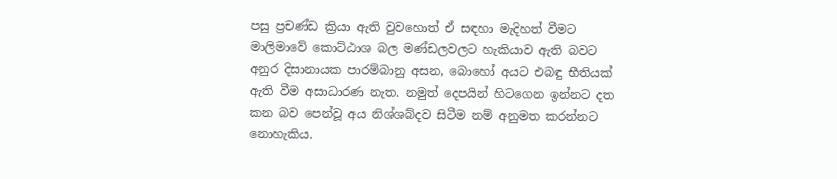පසු ප්‍රචණ්ඩ ක්‍රියා ඇති වුවහොත් ඒ සඳහා මැදිහත් වීමට මාලිමාවේ කොට්ඨාශ බල මණ්ඩලවලට හැකියාව ඇති බවට අනුර දිසානායක පාරම්බානු අසන, බොහෝ අයට එබඳු භීතියක් ඇති වීම අසාධාරණ නැත. නමුත් දෙපයින් හිටගෙන ඉන්නට දත කන බව පෙන්වූ අය නිශ්ශබ්දව සිටීම නම් අනුමත කරන්නට නොහැකිය.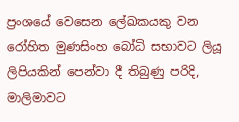ප්‍රංශයේ වෙසෙන ලේඛකයකු වන රෝහිත මුණසිංහ බෝධි සභාවට ලියූ ලිපියකින් පෙන්වා දී තිබුණු පරිදි, මාලිමාවට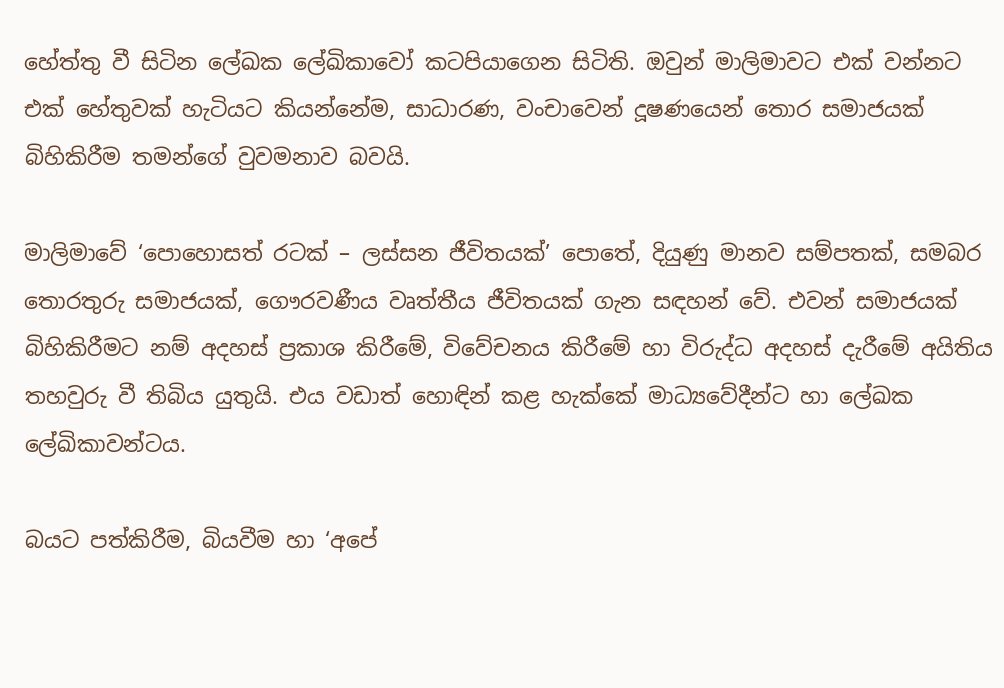හේත්තු වී සිටින ලේඛක ලේඛිකාවෝ කටපියාගෙන සිටිති. ඔවුන් මාලිමාවට එක් වන්නට එක් හේතුවක් හැටියට කියන්නේම, සාධාරණ, වංචාවෙන් දූෂණයෙන් තොර සමාජයක් බිහිකිරීම තමන්ගේ වුවමනාව බවයි.

මාලිමාවේ ‘පොහොසත් රටක් – ලස්සන ජීවිතයක්’ පොතේ, දියුණු මානව සම්පතක්, සමබර තොරතුරු සමාජයක්, ගෞරවණීය වෘත්තීය ජීවිතයක් ගැන සඳහන් වේ. එවන් සමාජයක් බිහිකිරීමට නම් අදහස් ප්‍රකාශ කිරීමේ, විවේචනය කිරීමේ හා විරුද්ධ අදහස් දැරීමේ අයිතිය තහවුරු වී තිබිය යුතුයි. එය වඩාත් හොඳින් කළ හැක්කේ මාධ්‍යවේදීන්ට හා ලේඛක ලේඛිකාවන්ටය.

බයට පත්කිරීම, බියවීම හා ‘අපේ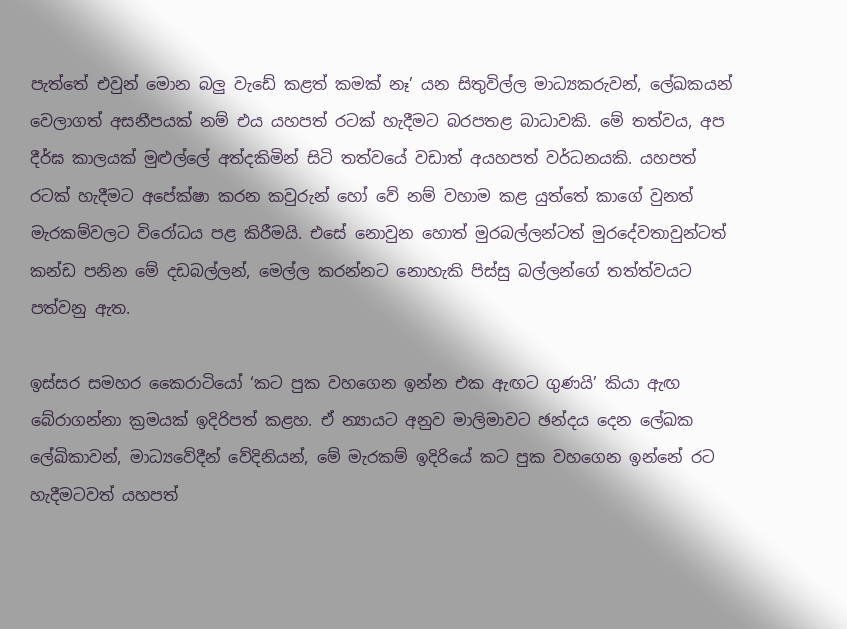පැත්තේ එවුන් මොන බලු වැඩේ කළත් කමක් නෑ’ යන සිතුවිල්ල මාධ්‍යකරුවන්, ලේඛකයන් වෙලාගත් අසනීපයක් නම් එය යහපත් රටක් හැදීමට බරපතළ බාධාවකි. මේ තත්වය, අප දීර්ඝ කාලයක් මුළුල්ලේ අත්දකිමින් සිටි තත්වයේ වඩාත් අයහපත් වර්ධනයකි. යහපත් රටක් හැදීමට අපේක්ෂා කරන කවුරුන් හෝ වේ නම් වහාම කළ යුත්තේ කාගේ වුනත් මැරකම්වලට විරෝධය පළ කිරීමයි. එසේ නොවුන හොත් මුරබල්ලන්ටත් මුරදේවතාවුන්ටත් කන්ඩ පනින මේ දඩබල්ලන්, මෙල්ල කරන්නට නොහැකි පිස්සු බල්ලන්ගේ තත්ත්වයට පත්වනු ඇත.

ඉස්සර සමහර කෛරාටියෝ ‘කට පුක වහගෙන ඉන්න එක ඇඟට ගුණයි’ කියා ඇඟ බේරාගන්නා ක්‍රමයක් ඉදිරිපත් කළහ. ඒ න්‍යායට අනුව මාලිමාවට ඡන්දය දෙන ලේඛක ලේඛිකාවන්, මාධ්‍යවේදීන් වේදිනියන්, මේ මැරකම් ඉදිරියේ කට පුක වහගෙන ඉන්නේ රට හැදීමටවත් යහපත්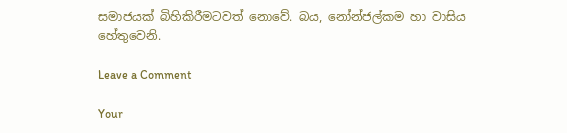සමාජයක් බිහිකිරීමටවත් නොවේ. බය, නෝන්ජල්කම හා වාසිය හේතුවෙනි.

Leave a Comment

Your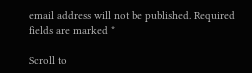email address will not be published. Required fields are marked *

Scroll to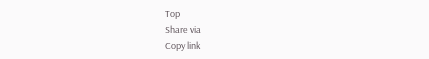Top
Share via
Copy link